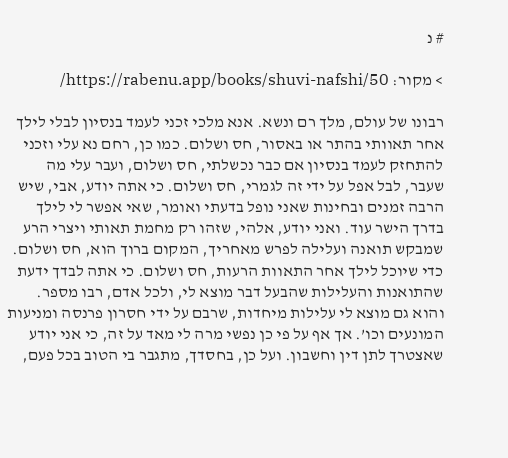# נ

> מקור: https://rabenu.app/books/shuvi-nafshi/50/

רבונו של עולם, מלך רם ונשא. אנא מלכי זכני לעמד בנסיון לבלי לילך אחר תאוותי בהתר או באסור, חס ושלום. כמו כן, רחם נא עלי וזכני להתחזק לעמד בנסיון אם כבר נכשלתי, חס ושלום, ועבר עלי מה שעבר, לבל אפל על ידי זה לגמרי, חס ושלום. כי אתה יודע, אבי, שיש הרבה זמנים ובחינות שאני נופל בדעתי ואומר, שאי אפשר לי לילך בדרך הישר עוד. ואני יודע, אלהי, שזהו רק מחמת תאותי ויצרי הרע שמבקש תואנה ועלילה לפרש מאחריך, המקום ברוך הוא, חס ושלום. כדי שיוכל לילך אחר התאוות הרעות, חס ושלום. כי אתה לבדך ידעת שהתואנות והעלילות שהבעל דבר מוצא לי, ולכל אדם, רבו מספר. והוא גם מוצא לי עלילות מיחדות, שרבם על ידי חסרון פרנסה ומניעות המונעים וכו’. אך אף על פי כן נפשי מרה לי מאד על זה, כי אני יודע שאצטרך לתן דין וחשבון. ועל כן, בחסדך, מתגבר בי הטוב בכל פעם,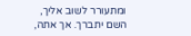ומתעורר לשוב אליך, השם יתברך. אך אתה,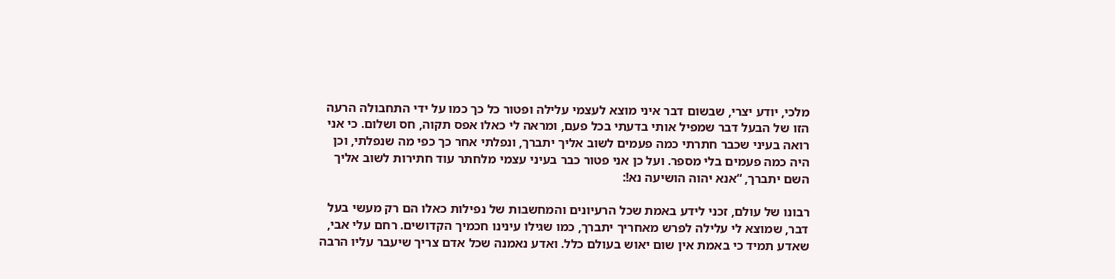מלכי, יודע יצרי, שבשום דבר איני מוצא לעצמי עלילה ופטור כל כך כמו על ידי התחבולה הרעה הזו של הבעל דבר שמפיל אותי בדעתי בכל פעם, ומראה לי כאלו אפס תקוה, חס ושלום. כי אני רואה בעיני שכבר חתרתי כמה פעמים לשוב אליך יתברך, ונפלתי אחר כך כפי מה שנפלתי, וכן היה כמה פעמים בלי מספר. ועל כן אני פטור כבר בעיני עצמי מלחתר עוד חתירות לשוב אליך השם יתברך, “אנא יהוה הושיעה נא!:

רבונו של עולם, זכני לידע באמת שכל הרעיונים והמחשבות של נפילות כאלו הם רק מעשי בעל דבר, שמוצא לי עלילה לפרש מאחריך יתברך, כמו שגילו עינינו חכמיך הקדושים. רחם עלי אבי, שאדע תמיד כי באמת אין שום יאוש בעולם כלל. ואדע נאמנה שכל אדם צריך שיעבר עליו הרבה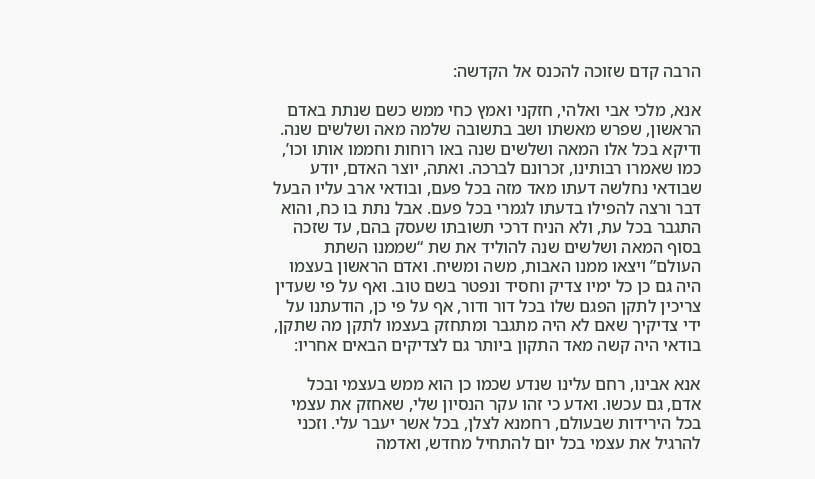הרבה קדם שזוכה להכנס אל הקדשה:

אנא, מלכי אבי ואלהי, חזקני ואמץ כחי ממש כשם שנתת באדם הראשון, שפרש מאשתו ושב בתשובה שלמה מאה ושלשים שנה. ודיקא בכל אלו המאה ושלשים שנה באו רוחות וחממו אותו וכו’, כמו שאמרו רבותינו, זכרונם לברכה. ואתה, יוצר האדם, יודע שבודאי נחלשה דעתו מאד מזה בכל פעם, ובודאי ארב עליו הבעל דבר ורצה להפילו בדעתו לגמרי בכל פעם. אבל נתת בו כח, והוא התגבר בכל עת, ולא הניח דרכי תשובתו שעסק בהם, עד שזכה בסוף המאה ושלשים שנה להוליד את שת “שממנו השתת העולם” ויצאו ממנו האבות, משה ומשיח. ואדם הראשון בעצמו היה גם כן כל ימיו צדיק וחסיד ונפטר בשם טוב. ואף על פי שעדין צריכין לתקן הפגם שלו בכל דור ודור, אף על פי כן, הודעתנו על ידי צדיקיך שאם לא היה מתגבר ומתחזק בעצמו לתקן מה שתקן, בודאי היה קשה מאד התקון ביותר גם לצדיקים הבאים אחריו:

אנא אבינו, רחם עלינו שנדע שכמו כן הוא ממש בעצמי ובכל אדם, גם עכשו. ואדע כי זהו עקר הנסיון שלי, שאחזק את עצמי בכל הירידות שבעולם, רחמנא לצלן, בכל אשר יעבר עלי. וזכני להרגיל את עצמי בכל יום להתחיל מחדש, ואדמה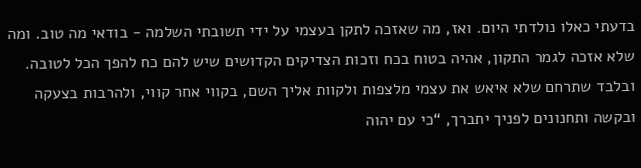בדעתי כאלו נולדתי היום. ואז, מה שאזכה לתקן בעצמי על ידי תשובתי השלמה - בודאי מה טוב. ומה שלא אזכה לגמר התקון, אהיה בטוח בכח וזכות הצדיקים הקדושים שיש להם כח להפך הכל לטובה. ובלבד שתרחם שלא איאש את עצמי מלצפות ולקוות אליך השם, בקווי אחר קווי, ולהרבות בצעקה ובקשה ותחנונים לפניך יתברך, “כי עם יהוה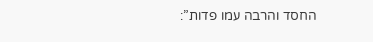החסד והרבה עמו פדות”: